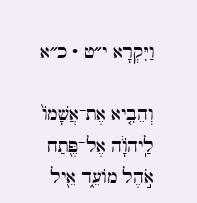וַיִּקְרָא י״ט · כ״א

וְהֵבִ֤יא אֶת־אֲשָׁמוֹ֙ לַֽיהֹוָ֔ה אֶל־פֶּ֖תַח אֹ֣הֶל מוֹעֵ֑ד אֵ֖יל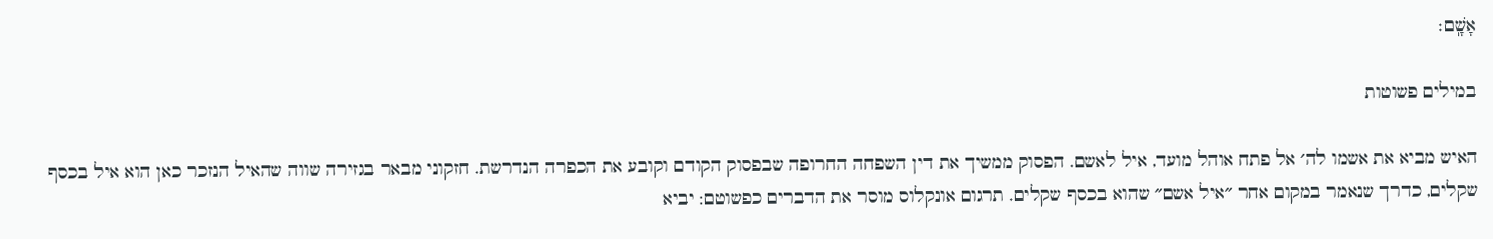אָשָֽׁם׃

במילים פשוטות

האיש מביא את אשמו לה׳ אל פתח אוהל מועד, איל לאשם. הפסוק ממשיך את דין השפחה החרופה שבפסוק הקודם וקובע את הכפרה הנדרשת. חזקוני מבאר בגזירה שווה שהאיל הנזכר כאן הוא איל בכסף שקלים, כדרך שנאמר במקום אחר ״איל אשם״ שהוא בכסף שקלים. תרגום אונקלוס מוסר את הדברים כפשוטם: יביא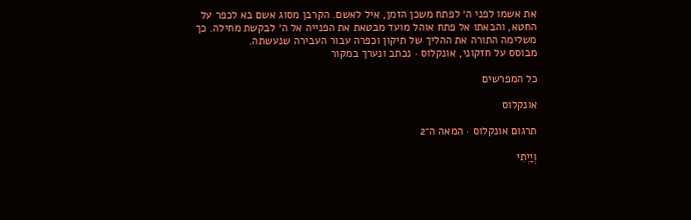את אשמו לפני ה׳ לפתח משכן הזמן, איל לאשם. הקרבן מסוג אשם בא לכפר על החטא, והבאתו אל פתח אוהל מועד מבטאת את הפנייה אל ה׳ לבקשת מחילה. כך משלימה התורה את ההליך של תיקון וכפרה עבור העבירה שנעשתה.
מבוסס על חזקוני, אונקלוס · נכתב ונערך במקור

כל המפרשים

אונקלוס

תרגום אונקלוס · המאה ה־2

וְיַיְתִי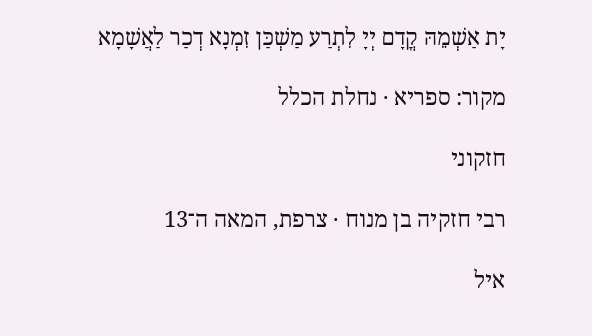יָת אַשְׁמֵהּ קֳדָם יְיָ לִתְרַע מַשְׁכַּן זִמְנָא דְכַר לַאֲשָׁמָא

מקור: ספריא · נחלת הכלל

חזקוני

רבי חזקיה בן מנוח · צרפת, המאה ה־13

איל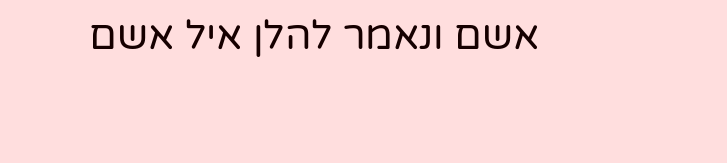אשם ונאמר להלן איל אשם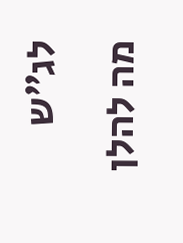לג״ש מה להלן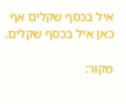איל בכסף שקלים אף כאן איל בכסף שקלים.

מקור: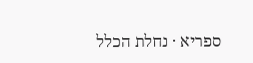ספריא · נחלת הכלל